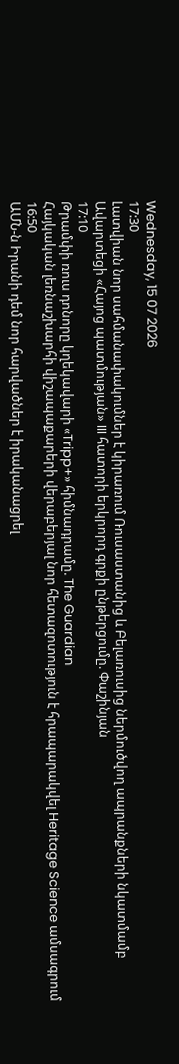Wednesday, 15 07 2026
17:30
Լատվիան նոր սահմանափակումներ է կիրառում Ռուսաստանից և Բելառուսից ներմուծվող ապրանքների նկատմամբ
Ավարտեցի «Հայոց պատմության» III հատորի երկրորդ գրքի ընթերցումը. Փաշինյան
17:10
Թրամփի ռուս դոնորը կղեկավարի «Tripp+» հիմնադրամը. The Guardian
Հայկական լեռնաշխարհի վիշապաքարերի վերաբերյալ նոր հետազոտություն է հրապարակվել Heritage Science ամսագրում
16:50
ԱՄՆ-ն Իրանի դեմ նոր հարվածներ է իրականացրել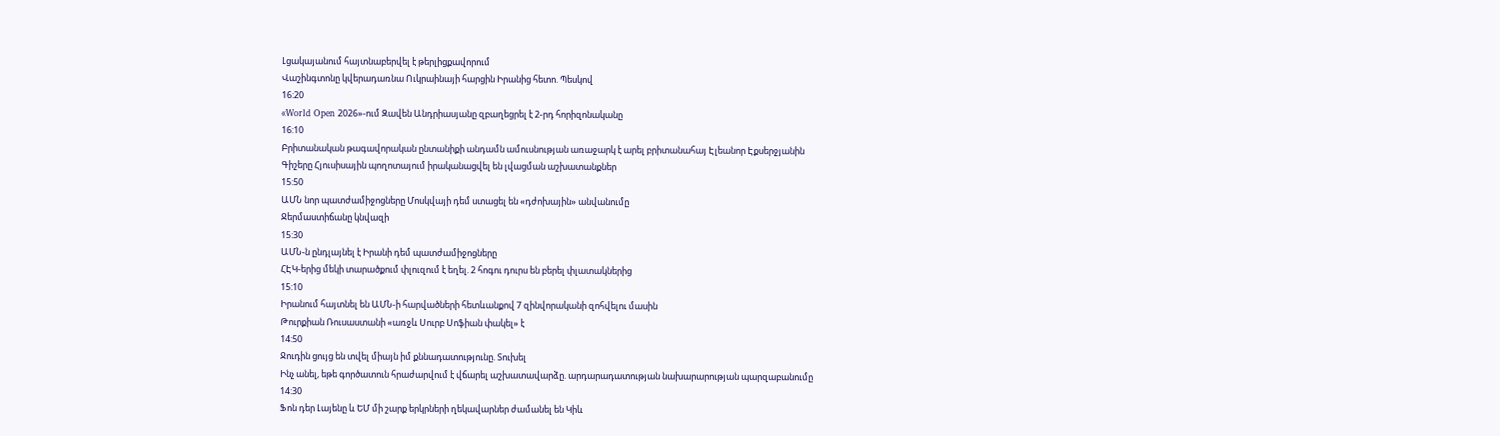Լցակայանում հայտնաբերվել է թերլիցքավորում
Վաշինգտոնը կվերադառնա Ուկրաինայի հարցին Իրանից հետո. Պեսկով
16:20
«World Open 2026»-ում Զավեն Անդրիասյանը զբաղեցրել է 2-րդ հորիզոնականը
16:10
Բրիտանական թագավորական ընտանիքի անդամն ամուսնության առաջարկ է արել բրիտանահայ Էլեանոր Էքսերջյանին
Գիշերը Հյուսիսային պողոտայում իրականացվել են լվացման աշխատանքներ
15:50
ԱՄՆ նոր պատժամիջոցները Մոսկվայի դեմ ստացել են «դժոխային» անվանումը
Ջերմաստիճանը կնվազի
15:30
ԱՄՆ-ն ընդլայնել է Իրանի դեմ պատժամիջոցները
ՀԷԿ-երից մեկի տարածքում փլուզում է եղել. 2 հոգու դուրս են բերել փլատակներից
15:10
Իրանում հայտնել են ԱՄՆ-ի հարվածների հետևանքով 7 զինվորականի զոհվելու մասին
Թուրքիան Ռուսաստանի «առջև Սուրբ Սոֆիան փակել» է
14:50
Ջուդին ցույց են տվել միայն իմ քննադատությունը. Տուխել
Ինչ անել, եթե գործատուն հրաժարվում է վճարել աշխատավարձը. արդարադատության նախարարության պարզաբանումը
14:30
Ֆոն դեր Լայենը և ԵՄ մի շարք երկրների ղեկավարներ ժամանել են Կիև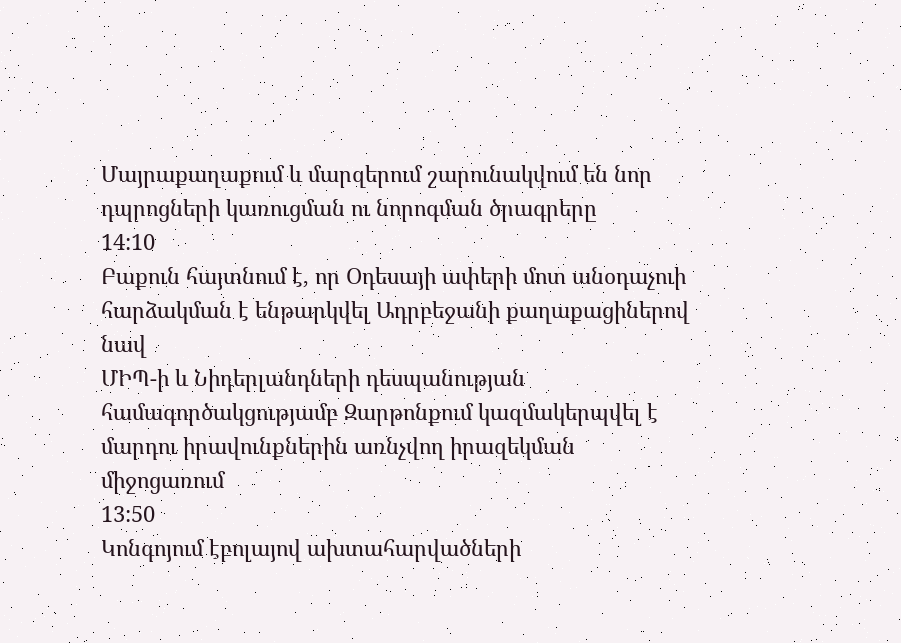Մայրաքաղաքում և մարզերում շարունակվում են նոր դպրոցների կառուցման ու նորոգման ծրագրերը
14:10
Բաքուն հայտնում է, որ Օդեսայի ափերի մոտ անօդաչուի հարձակման է ենթարկվել Ադրբեջանի քաղաքացիներով նավ
ՄԻՊ-ի և Նիդերլանդների դեսպանության համագործակցությամբ Զարթոնքում կազմակերպվել է մարդու իրավունքներին առնչվող իրազեկման միջոցառում
13:50
Կոնգոյում էբոլայով ախտահարվածների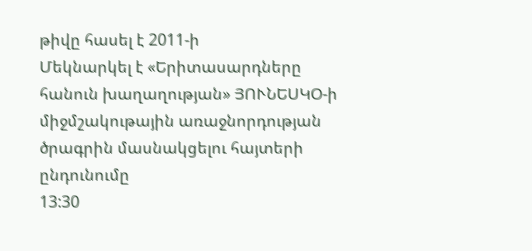թիվը հասել է 2011-ի
Մեկնարկել է «Երիտասարդները հանուն խաղաղության» ՅՈՒՆԵՍԿՕ-ի միջմշակութային առաջնորդության ծրագրին մասնակցելու հայտերի ընդունումը
13:30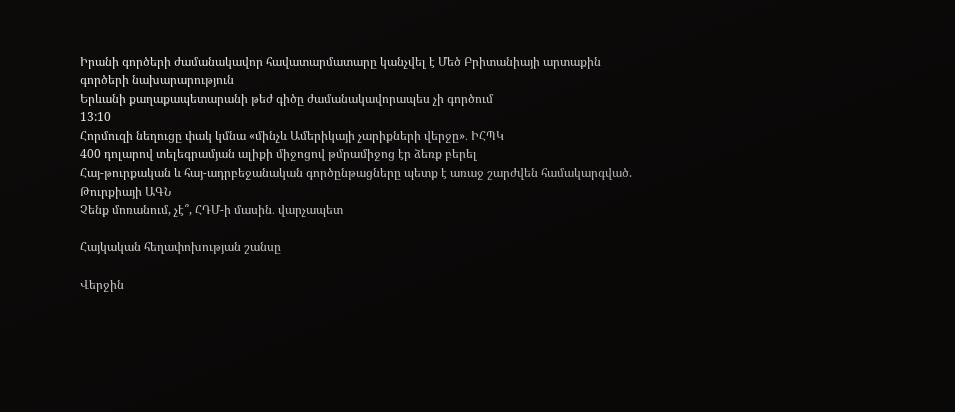Իրանի գործերի ժամանակավոր հավատարմատարը կանչվել է Մեծ Բրիտանիայի արտաքին գործերի նախարարություն
Երևանի քաղաքապետարանի թեժ գիծը ժամանակավորապես չի գործում
13:10
Հորմուզի նեղուցը փակ կմնա «մինչև Ամերիկայի չարիքների վերջը»․ ԻՀՊԿ
400 դոլարով տելեգրամյան ալիքի միջոցով թմրամիջոց էր ձեռք բերել
Հայ-թուրքական և հայ-ադրբեջանական գործընթացները պետք է առաջ շարժվեն համակարգված. Թուրքիայի ԱԳՆ
Չենք մոռանում, չէ՞, ՀԴՄ-ի մասին․ վարչապետ

Հայկական հեղափոխության շանսը

Վերջին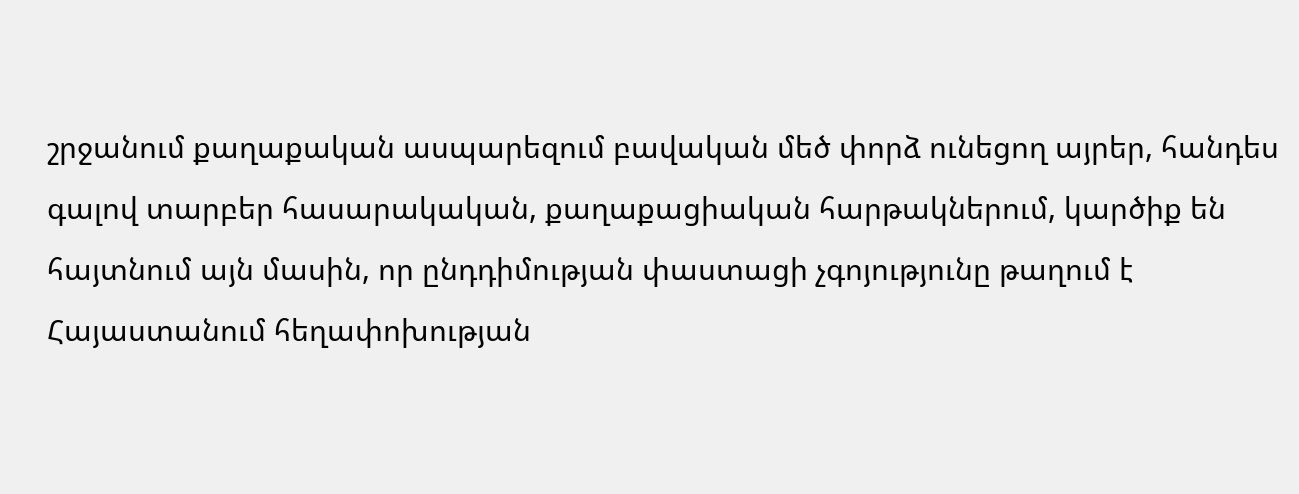շրջանում քաղաքական ասպարեզում բավական մեծ փորձ ունեցող այրեր, հանդես գալով տարբեր հասարակական, քաղաքացիական հարթակներում, կարծիք են հայտնում այն մասին, որ ընդդիմության փաստացի չգոյությունը թաղում է Հայաստանում հեղափոխության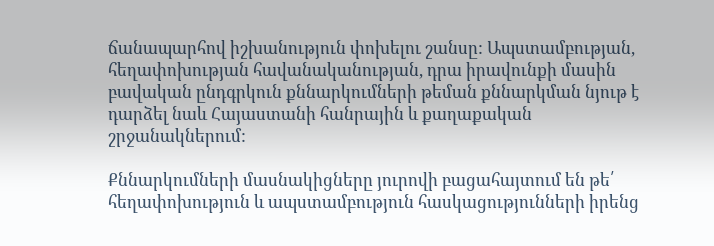ճանապարհով իշխանություն փոխելու շանսը: Ապստամբության, հեղափոխության հավանականության, դրա իրավունքի մասին բավական ընդգրկուն քննարկումների թեման քննարկման նյութ է դարձել նաև Հայաստանի հանրային և քաղաքական շրջանակներում:

Քննարկումների մասնակիցները յուրովի բացահայտում են թե՛ հեղափոխություն և ապստամբություն հասկացությունների իրենց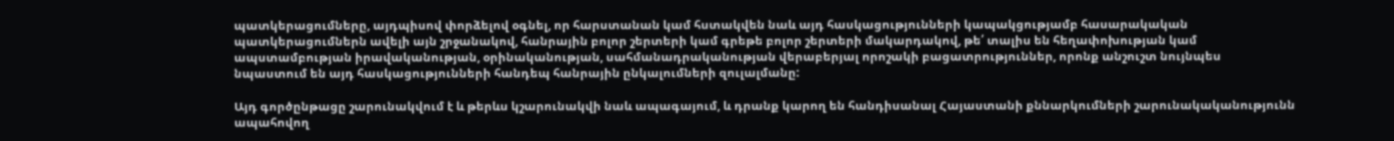պատկերացումները, այդպիսով փորձելով օգնել, որ հարստանան կամ հստակվեն նաև այդ հասկացությունների կապակցությամբ հասարակական պատկերացումներն ավելի այն շրջանակով, հանրային բոլոր շերտերի կամ գրեթե բոլոր շերտերի մակարդակով, թե՛ տալիս են հեղափոխության կամ ապստամբության իրավականության, օրինականության, սահմանադրականության վերաբերյալ որոշակի բացատրություններ, որոնք անշուշտ նույնպես նպաստում են այդ հասկացությունների հանդեպ հանրային ընկալումների զուլալմանը:

Այդ գործընթացը շարունակվում է և թերևս կշարունակվի նաև ապագայում, և դրանք կարող են հանդիսանալ Հայաստանի քննարկումների շարունակականությունն ապահովող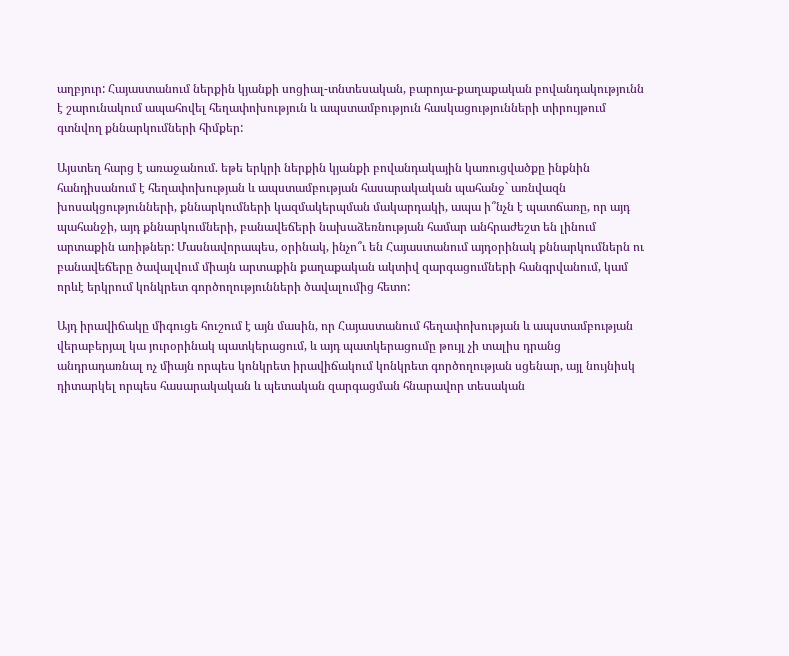աղբյուր: Հայաստանում ներքին կյանքի սոցիալ-տնտեսական, բարոյա-քաղաքական բովանդակությունն է շարունակում ապահովել հեղափոխություն և ապստամբություն հասկացությունների տիրույթում գտնվող քննարկումների հիմքեր:

Այստեղ հարց է առաջանում. եթե երկրի ներքին կյանքի բովանդակային կառուցվածքը ինքնին հանդիսանում է հեղափոխության և ապստամբության հասարակական պահանջ` առնվազն խոսակցությունների, քննարկումների կազմակերպման մակարդակի, ապա ի՞նչն է պատճառը, որ այդ պահանջի, այդ քննարկումների, բանավեճերի նախաձեռնության համար անհրաժեշտ են լինում արտաքին առիթներ: Մասնավորապես, օրինակ, ինչո՞ւ են Հայաստանում այդօրինակ քննարկումներն ու բանավեճերը ծավալվում միայն արտաքին քաղաքական ակտիվ զարգացումների հանգրվանում, կամ որևէ երկրում կոնկրետ գործողությունների ծավալումից հետո:

Այդ իրավիճակը միգուցե հուշում է այն մասին, որ Հայաստանում հեղափոխության և ապստամբության վերաբերյալ կա յուրօրինակ պատկերացում, և այդ պատկերացումը թույլ չի տալիս դրանց անդրադառնալ ոչ միայն որպես կոնկրետ իրավիճակում կոնկրետ գործողության սցենար, այլ նույնիսկ դիտարկել որպես հասարակական և պետական զարգացման հնարավոր տեսական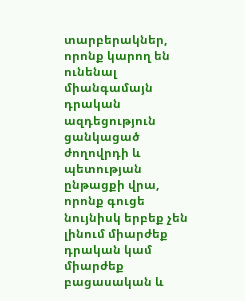տարբերակներ, որոնք կարող են ունենալ միանգամայն դրական ազդեցություն ցանկացած ժողովրդի և պետության ընթացքի վրա, որոնք գուցե նույնիսկ երբեք չեն լինում միարժեք դրական կամ միարժեք բացասական և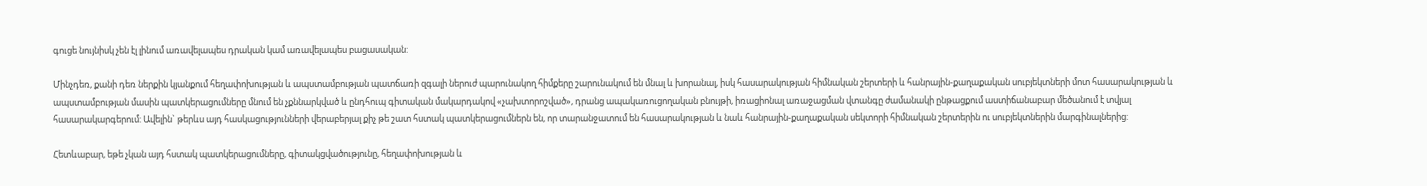գուցե նույնիսկ չեն էլ լինում առավելապես դրական կամ առավելապես բացասական:

Մինչդեռ, քանի դեռ ներքին կյանքում հեղափոխության և ապստամբության պատճառի զգալի ներուժ պարունակող հիմքերը շարունակում են մնալ և խորանալ, իսկ հասարակության հիմնական շերտերի և հանրային-քաղաքական սուբյեկտների մոտ հասարակության և ապստամբության մասին պատկերացումները մնում են չքննարկված և ընդհուպ գիտական մակարդակով «չախտորոշված», դրանց ապակառուցողական բնույթի, իռացիոնալ առաջացման վտանգը ժամանակի ընթացքում աստիճանաբար մեծանում է տվյալ հասարակարգերում: Ավելին` թերևս այդ հասկացությունների վերաբերյալ քիչ թե շատ հստակ պատկերացումներն են, որ տարանջատում են հասարակության և նաև հանրային-քաղաքական սեկտորի հիմնական շերտերին ու սուբյեկտներին մարգինալներից:

Հետևաբար, եթե չկան այդ հստակ պատկերացումները, գիտակցվածությունը, հեղափոխության և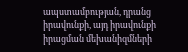ապստամբության, դրանց իրավունքի, այդ իրավունքի իրացման մեխանիզմների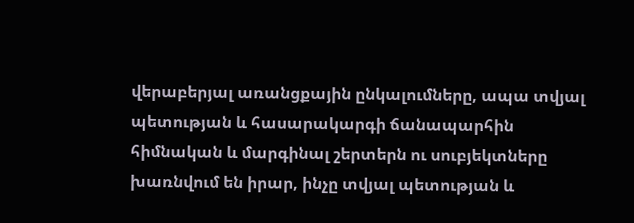վերաբերյալ առանցքային ընկալումները, ապա տվյալ պետության և հասարակարգի ճանապարհին հիմնական և մարգինալ շերտերն ու սուբյեկտները խառնվում են իրար, ինչը տվյալ պետության և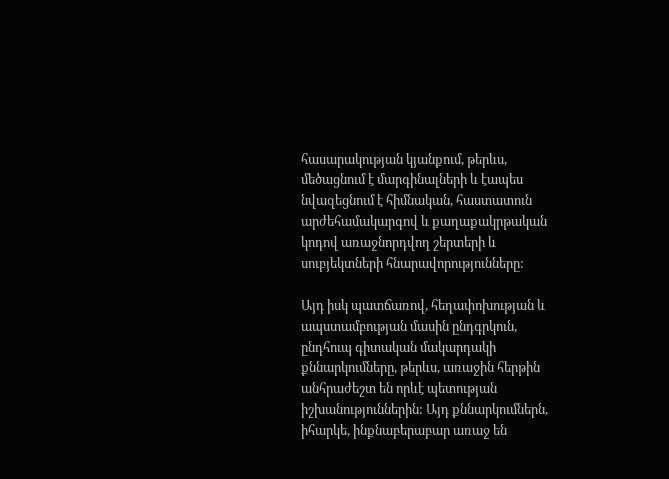հասարակության կյանքում, թերևս, մեծացնում է մարգինալների և էապես նվազեցնում է հիմնական, հաստատուն արժեհամակարգով և քաղաքակրթական կոդով առաջնորդվող շերտերի և սուբյեկտների հնարավորությունները:

Այդ իսկ պատճառով, հեղափոխության և ապստամբության մասին ընդգրկուն, ընդհուպ գիտական մակարդակի քննարկումները, թերևս, առաջին հերթին անհրաժեշտ են որևէ պետության իշխանություններին: Այդ քննարկումներն, իհարկե, ինքնաբերաբար առաջ են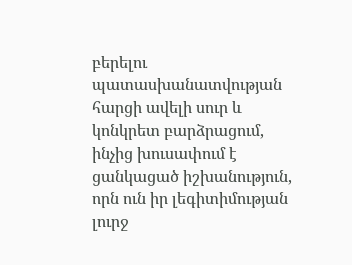բերելու պատասխանատվության հարցի ավելի սուր և կոնկրետ բարձրացում, ինչից խուսափում է ցանկացած իշխանություն, որն ուն իր լեգիտիմության լուրջ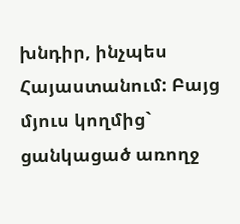խնդիր, ինչպես Հայաստանում: Բայց մյուս կողմից` ցանկացած առողջ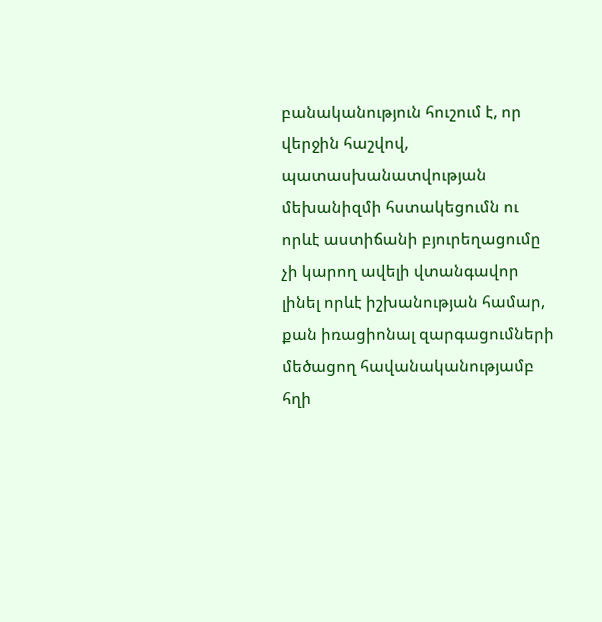բանականություն հուշում է, որ վերջին հաշվով, պատասխանատվության մեխանիզմի հստակեցումն ու որևէ աստիճանի բյուրեղացումը չի կարող ավելի վտանգավոր լինել որևէ իշխանության համար, քան իռացիոնալ զարգացումների մեծացող հավանականությամբ հղի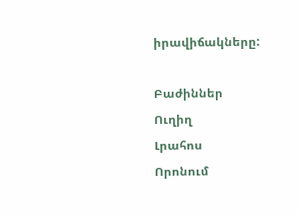իրավիճակները:

Բաժիններ
Ուղիղ
Լրահոս
Որոնում